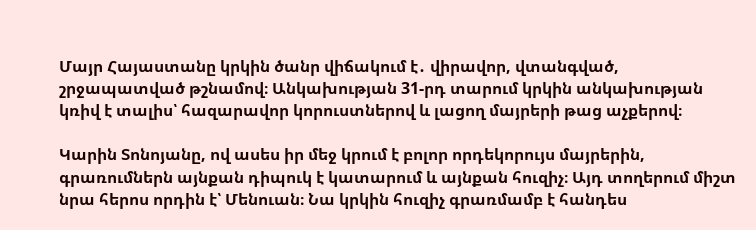Մայր Հայաստանը կրկին ծանր վիճակում է․ վիրավոր, վտանգված, շրջապատված թշնամով։ Անկախության 31-րդ տարում կրկին անկախության կռիվ է տալիս՝ հազարավոր կորուստներով և լացող մայրերի թաց աչքերով։

Կարին Տոնոյանը, ով ասես իր մեջ կրում է բոլոր որդեկորույս մայրերին, գրառումներն այնքան դիպուկ է կատարում և այնքան հուզիչ։ Այդ տողերում միշտ նրա հերոս որդին է՝ Մենուան։ Նա կրկին հուզիչ գրառմամբ է հանդես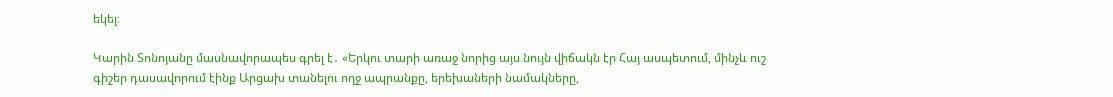եկել։

Կարին Տոնոյանը մասնավորապես գրել է․ «Երկու տարի առաջ նորից այս նույն վիճակն էր Հայ ասպետում, մինչև ուշ գիշեր դասավորում էինք Արցախ տանելու ողջ ապրանքը, երեխաների նամակները,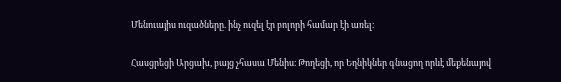Մենուայիս ուզածները. ինչ ուզել էր բոլորի համար էի առել։

Հասցրեցի Արցախ, բայց չհասա Մենիս։ Թողեցի, որ Եղնիկներ գնացող որևէ մեքենայով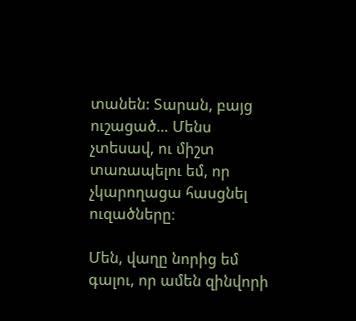տանեն: Տարան, բայց ուշացած… Մենս չտեսավ, ու միշտ տառապելու եմ, որ չկարողացա հասցնել ուզածները։

Մեն, վաղը նորից եմ գալու, որ ամեն զինվորի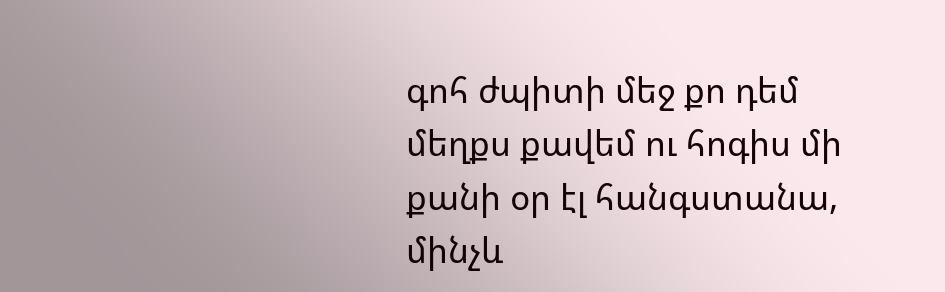գոհ ժպիտի մեջ քո դեմ մեղքս քավեմ ու հոգիս մի քանի օր էլ հանգստանա, մինչև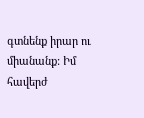գտնենք իրար ու միանանք: Իմ հավերժ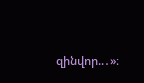զինվոր..․»։